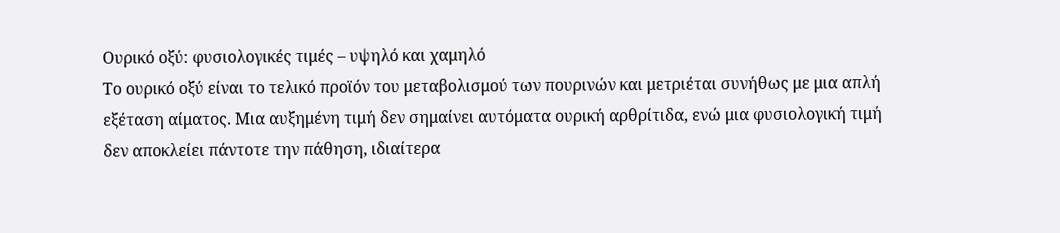Ουρικό οξύ: φυσιολογικές τιμές – υψηλό και χαμηλό
Το ουρικό οξύ είναι το τελικό προϊόν του μεταβολισμού των πουρινών και μετριέται συνήθως με μια απλή εξέταση αίματος. Μια αυξημένη τιμή δεν σημαίνει αυτόματα ουρική αρθρίτιδα, ενώ μια φυσιολογική τιμή δεν αποκλείει πάντοτε την πάθηση, ιδιαίτερα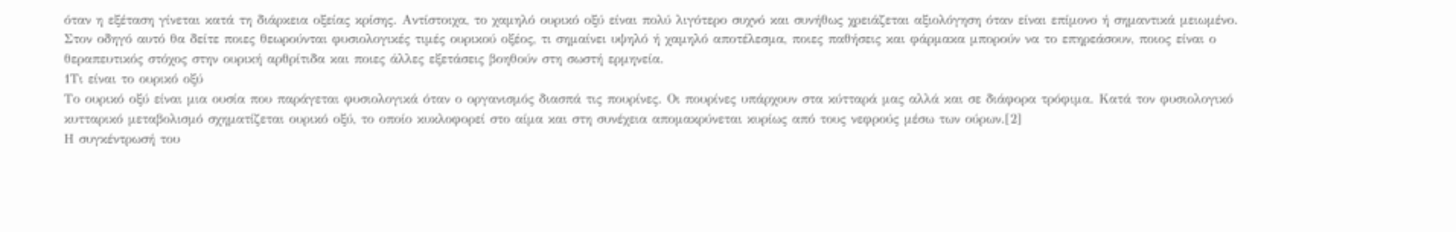όταν η εξέταση γίνεται κατά τη διάρκεια οξείας κρίσης. Αντίστοιχα, το χαμηλό ουρικό οξύ είναι πολύ λιγότερο συχνό και συνήθως χρειάζεται αξιολόγηση όταν είναι επίμονο ή σημαντικά μειωμένο.
Στον οδηγό αυτό θα δείτε ποιες θεωρούνται φυσιολογικές τιμές ουρικού οξέος, τι σημαίνει υψηλό ή χαμηλό αποτέλεσμα, ποιες παθήσεις και φάρμακα μπορούν να το επηρεάσουν, ποιος είναι ο θεραπευτικός στόχος στην ουρική αρθρίτιδα και ποιες άλλες εξετάσεις βοηθούν στη σωστή ερμηνεία.
1Τι είναι το ουρικό οξύ
Το ουρικό οξύ είναι μια ουσία που παράγεται φυσιολογικά όταν ο οργανισμός διασπά τις πουρίνες. Οι πουρίνες υπάρχουν στα κύτταρά μας αλλά και σε διάφορα τρόφιμα. Κατά τον φυσιολογικό κυτταρικό μεταβολισμό σχηματίζεται ουρικό οξύ, το οποίο κυκλοφορεί στο αίμα και στη συνέχεια απομακρύνεται κυρίως από τους νεφρούς μέσω των ούρων.[2]
Η συγκέντρωσή του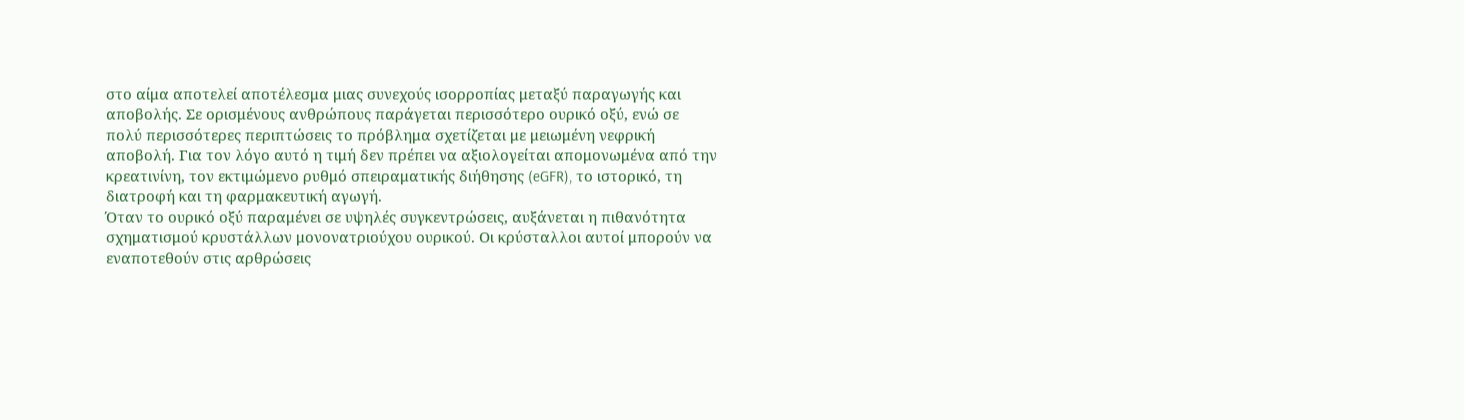στο αίμα αποτελεί αποτέλεσμα μιας συνεχούς ισορροπίας μεταξύ παραγωγής και αποβολής. Σε ορισμένους ανθρώπους παράγεται περισσότερο ουρικό οξύ, ενώ σε πολύ περισσότερες περιπτώσεις το πρόβλημα σχετίζεται με μειωμένη νεφρική αποβολή. Για τον λόγο αυτό η τιμή δεν πρέπει να αξιολογείται απομονωμένα από την κρεατινίνη, τον εκτιμώμενο ρυθμό σπειραματικής διήθησης (eGFR), το ιστορικό, τη διατροφή και τη φαρμακευτική αγωγή.
Όταν το ουρικό οξύ παραμένει σε υψηλές συγκεντρώσεις, αυξάνεται η πιθανότητα σχηματισμού κρυστάλλων μονονατριούχου ουρικού. Οι κρύσταλλοι αυτοί μπορούν να εναποτεθούν στις αρθρώσεις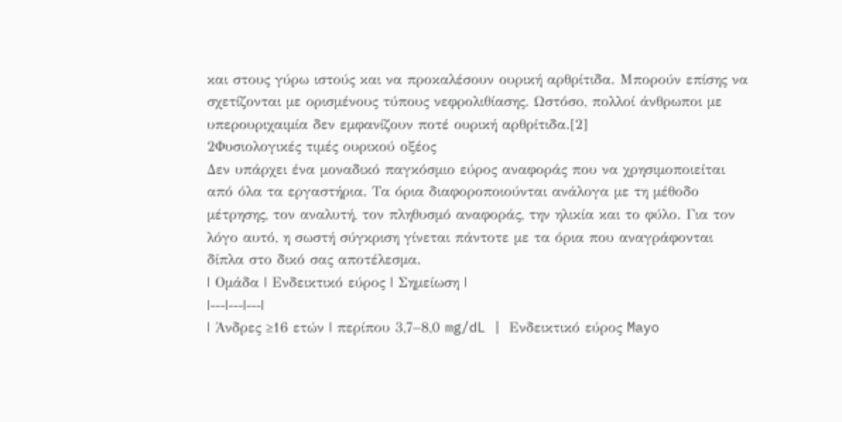και στους γύρω ιστούς και να προκαλέσουν ουρική αρθρίτιδα. Μπορούν επίσης να σχετίζονται με ορισμένους τύπους νεφρολιθίασης. Ωστόσο, πολλοί άνθρωποι με υπερουριχαιμία δεν εμφανίζουν ποτέ ουρική αρθρίτιδα.[2]
2Φυσιολογικές τιμές ουρικού οξέος
Δεν υπάρχει ένα μοναδικό παγκόσμιο εύρος αναφοράς που να χρησιμοποιείται από όλα τα εργαστήρια. Τα όρια διαφοροποιούνται ανάλογα με τη μέθοδο μέτρησης, τον αναλυτή, τον πληθυσμό αναφοράς, την ηλικία και το φύλο. Για τον λόγο αυτό, η σωστή σύγκριση γίνεται πάντοτε με τα όρια που αναγράφονται δίπλα στο δικό σας αποτέλεσμα.
| Ομάδα | Ενδεικτικό εύρος | Σημείωση |
|---|---|---|
| Άνδρες ≥16 ετών | περίπου 3,7–8,0 mg/dL | Ενδεικτικό εύρος Mayo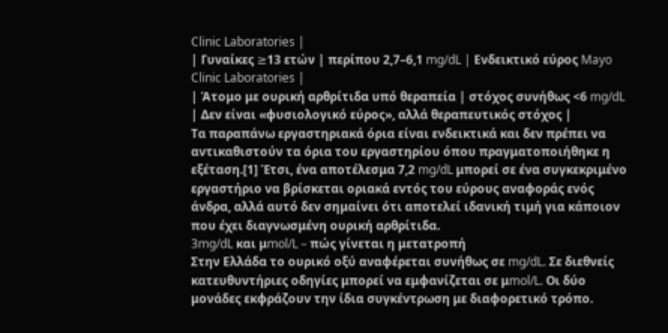Clinic Laboratories |
| Γυναίκες ≥13 ετών | περίπου 2,7–6,1 mg/dL | Ενδεικτικό εύρος Mayo Clinic Laboratories |
| Άτομο με ουρική αρθρίτιδα υπό θεραπεία | στόχος συνήθως <6 mg/dL | Δεν είναι «φυσιολογικό εύρος», αλλά θεραπευτικός στόχος |
Τα παραπάνω εργαστηριακά όρια είναι ενδεικτικά και δεν πρέπει να αντικαθιστούν τα όρια του εργαστηρίου όπου πραγματοποιήθηκε η εξέταση.[1] Έτσι, ένα αποτέλεσμα 7,2 mg/dL μπορεί σε ένα συγκεκριμένο εργαστήριο να βρίσκεται οριακά εντός του εύρους αναφοράς ενός άνδρα, αλλά αυτό δεν σημαίνει ότι αποτελεί ιδανική τιμή για κάποιον που έχει διαγνωσμένη ουρική αρθρίτιδα.
3mg/dL και μmol/L – πώς γίνεται η μετατροπή
Στην Ελλάδα το ουρικό οξύ αναφέρεται συνήθως σε mg/dL. Σε διεθνείς κατευθυντήριες οδηγίες μπορεί να εμφανίζεται σε μmol/L. Οι δύο μονάδες εκφράζουν την ίδια συγκέντρωση με διαφορετικό τρόπο.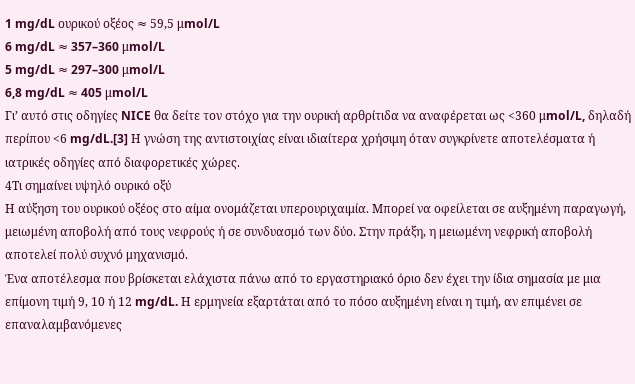1 mg/dL ουρικού οξέος ≈ 59,5 μmol/L
6 mg/dL ≈ 357–360 μmol/L
5 mg/dL ≈ 297–300 μmol/L
6,8 mg/dL ≈ 405 μmol/L
Γι’ αυτό στις οδηγίες NICE θα δείτε τον στόχο για την ουρική αρθρίτιδα να αναφέρεται ως <360 μmol/L, δηλαδή περίπου <6 mg/dL.[3] Η γνώση της αντιστοιχίας είναι ιδιαίτερα χρήσιμη όταν συγκρίνετε αποτελέσματα ή ιατρικές οδηγίες από διαφορετικές χώρες.
4Τι σημαίνει υψηλό ουρικό οξύ
Η αύξηση του ουρικού οξέος στο αίμα ονομάζεται υπερουριχαιμία. Μπορεί να οφείλεται σε αυξημένη παραγωγή, μειωμένη αποβολή από τους νεφρούς ή σε συνδυασμό των δύο. Στην πράξη, η μειωμένη νεφρική αποβολή αποτελεί πολύ συχνό μηχανισμό.
Ένα αποτέλεσμα που βρίσκεται ελάχιστα πάνω από το εργαστηριακό όριο δεν έχει την ίδια σημασία με μια επίμονη τιμή 9, 10 ή 12 mg/dL. Η ερμηνεία εξαρτάται από το πόσο αυξημένη είναι η τιμή, αν επιμένει σε επαναλαμβανόμενες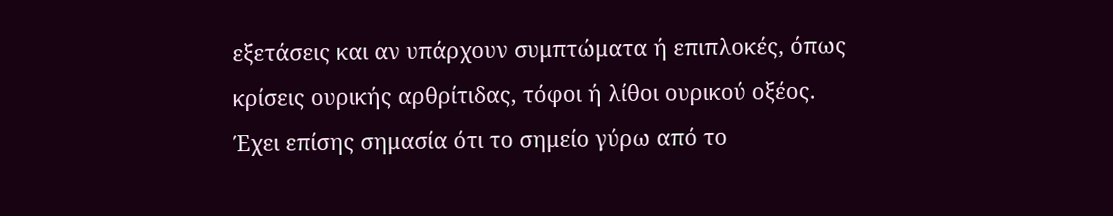εξετάσεις και αν υπάρχουν συμπτώματα ή επιπλοκές, όπως κρίσεις ουρικής αρθρίτιδας, τόφοι ή λίθοι ουρικού οξέος.
Έχει επίσης σημασία ότι το σημείο γύρω από το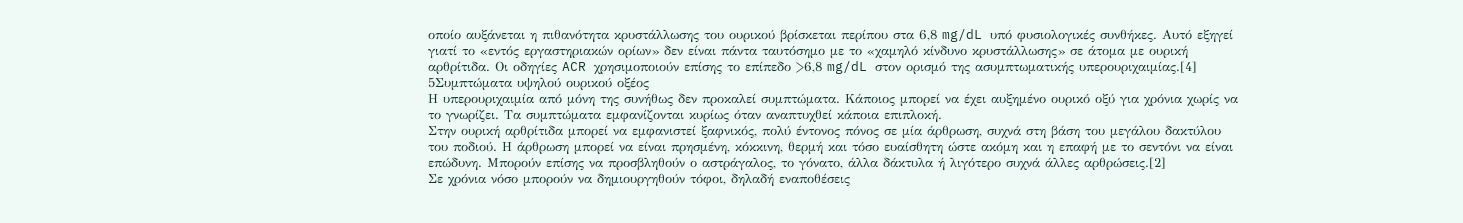οποίο αυξάνεται η πιθανότητα κρυστάλλωσης του ουρικού βρίσκεται περίπου στα 6,8 mg/dL υπό φυσιολογικές συνθήκες. Αυτό εξηγεί γιατί το «εντός εργαστηριακών ορίων» δεν είναι πάντα ταυτόσημο με το «χαμηλό κίνδυνο κρυστάλλωσης» σε άτομα με ουρική αρθρίτιδα. Οι οδηγίες ACR χρησιμοποιούν επίσης το επίπεδο >6,8 mg/dL στον ορισμό της ασυμπτωματικής υπερουριχαιμίας.[4]
5Συμπτώματα υψηλού ουρικού οξέος
Η υπερουριχαιμία από μόνη της συνήθως δεν προκαλεί συμπτώματα. Κάποιος μπορεί να έχει αυξημένο ουρικό οξύ για χρόνια χωρίς να το γνωρίζει. Τα συμπτώματα εμφανίζονται κυρίως όταν αναπτυχθεί κάποια επιπλοκή.
Στην ουρική αρθρίτιδα μπορεί να εμφανιστεί ξαφνικός, πολύ έντονος πόνος σε μία άρθρωση, συχνά στη βάση του μεγάλου δακτύλου του ποδιού. Η άρθρωση μπορεί να είναι πρησμένη, κόκκινη, θερμή και τόσο ευαίσθητη ώστε ακόμη και η επαφή με το σεντόνι να είναι επώδυνη. Μπορούν επίσης να προσβληθούν ο αστράγαλος, το γόνατο, άλλα δάκτυλα ή λιγότερο συχνά άλλες αρθρώσεις.[2]
Σε χρόνια νόσο μπορούν να δημιουργηθούν τόφοι, δηλαδή εναποθέσεις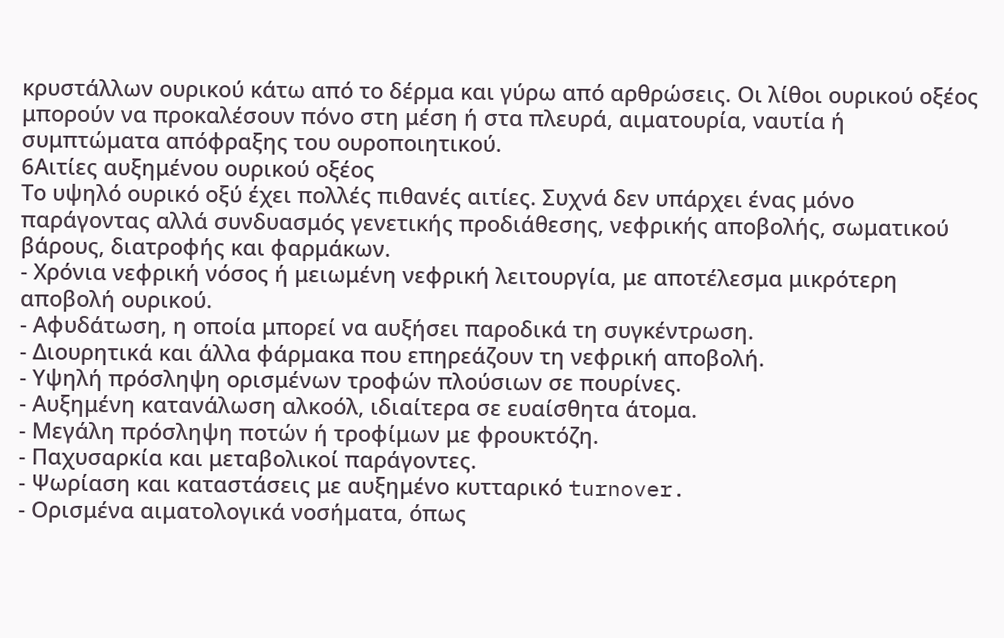κρυστάλλων ουρικού κάτω από το δέρμα και γύρω από αρθρώσεις. Οι λίθοι ουρικού οξέος μπορούν να προκαλέσουν πόνο στη μέση ή στα πλευρά, αιματουρία, ναυτία ή συμπτώματα απόφραξης του ουροποιητικού.
6Αιτίες αυξημένου ουρικού οξέος
Το υψηλό ουρικό οξύ έχει πολλές πιθανές αιτίες. Συχνά δεν υπάρχει ένας μόνο παράγοντας αλλά συνδυασμός γενετικής προδιάθεσης, νεφρικής αποβολής, σωματικού βάρους, διατροφής και φαρμάκων.
- Χρόνια νεφρική νόσος ή μειωμένη νεφρική λειτουργία, με αποτέλεσμα μικρότερη αποβολή ουρικού.
- Αφυδάτωση, η οποία μπορεί να αυξήσει παροδικά τη συγκέντρωση.
- Διουρητικά και άλλα φάρμακα που επηρεάζουν τη νεφρική αποβολή.
- Υψηλή πρόσληψη ορισμένων τροφών πλούσιων σε πουρίνες.
- Αυξημένη κατανάλωση αλκοόλ, ιδιαίτερα σε ευαίσθητα άτομα.
- Μεγάλη πρόσληψη ποτών ή τροφίμων με φρουκτόζη.
- Παχυσαρκία και μεταβολικοί παράγοντες.
- Ψωρίαση και καταστάσεις με αυξημένο κυτταρικό turnover.
- Ορισμένα αιματολογικά νοσήματα, όπως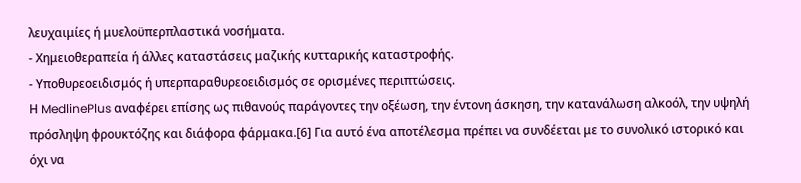λευχαιμίες ή μυελοϋπερπλαστικά νοσήματα.
- Χημειοθεραπεία ή άλλες καταστάσεις μαζικής κυτταρικής καταστροφής.
- Υποθυρεοειδισμός ή υπερπαραθυρεοειδισμός σε ορισμένες περιπτώσεις.
Η MedlinePlus αναφέρει επίσης ως πιθανούς παράγοντες την οξέωση, την έντονη άσκηση, την κατανάλωση αλκοόλ, την υψηλή πρόσληψη φρουκτόζης και διάφορα φάρμακα.[6] Για αυτό ένα αποτέλεσμα πρέπει να συνδέεται με το συνολικό ιστορικό και όχι να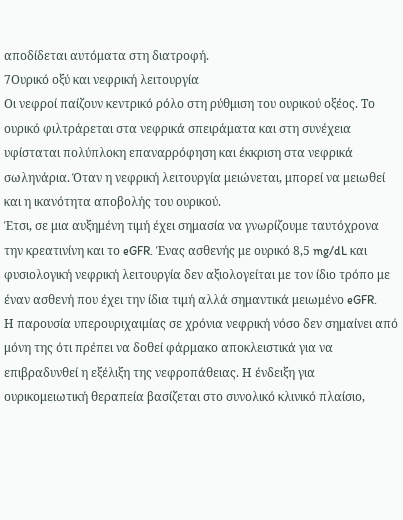αποδίδεται αυτόματα στη διατροφή.
7Ουρικό οξύ και νεφρική λειτουργία
Οι νεφροί παίζουν κεντρικό ρόλο στη ρύθμιση του ουρικού οξέος. Το ουρικό φιλτράρεται στα νεφρικά σπειράματα και στη συνέχεια υφίσταται πολύπλοκη επαναρρόφηση και έκκριση στα νεφρικά σωληνάρια. Όταν η νεφρική λειτουργία μειώνεται, μπορεί να μειωθεί και η ικανότητα αποβολής του ουρικού.
Έτσι, σε μια αυξημένη τιμή έχει σημασία να γνωρίζουμε ταυτόχρονα την κρεατινίνη και το eGFR. Ένας ασθενής με ουρικό 8,5 mg/dL και φυσιολογική νεφρική λειτουργία δεν αξιολογείται με τον ίδιο τρόπο με έναν ασθενή που έχει την ίδια τιμή αλλά σημαντικά μειωμένο eGFR.
Η παρουσία υπερουριχαιμίας σε χρόνια νεφρική νόσο δεν σημαίνει από μόνη της ότι πρέπει να δοθεί φάρμακο αποκλειστικά για να επιβραδυνθεί η εξέλιξη της νεφροπάθειας. Η ένδειξη για ουρικομειωτική θεραπεία βασίζεται στο συνολικό κλινικό πλαίσιο,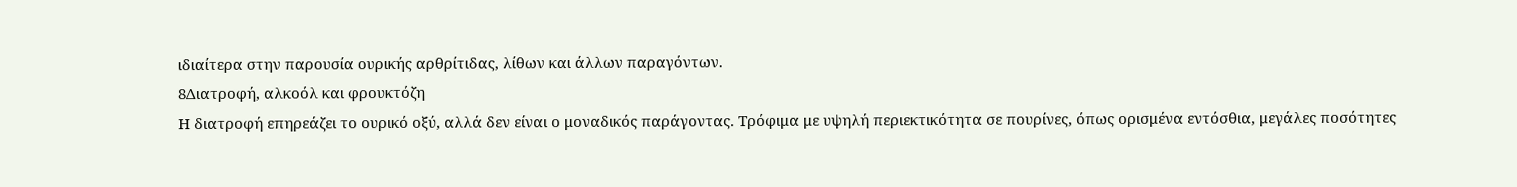ιδιαίτερα στην παρουσία ουρικής αρθρίτιδας, λίθων και άλλων παραγόντων.
8Διατροφή, αλκοόλ και φρουκτόζη
Η διατροφή επηρεάζει το ουρικό οξύ, αλλά δεν είναι ο μοναδικός παράγοντας. Τρόφιμα με υψηλή περιεκτικότητα σε πουρίνες, όπως ορισμένα εντόσθια, μεγάλες ποσότητες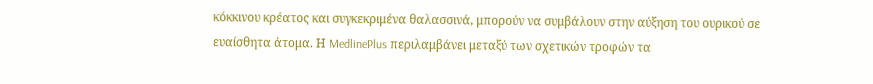κόκκινου κρέατος και συγκεκριμένα θαλασσινά, μπορούν να συμβάλουν στην αύξηση του ουρικού σε ευαίσθητα άτομα. Η MedlinePlus περιλαμβάνει μεταξύ των σχετικών τροφών τα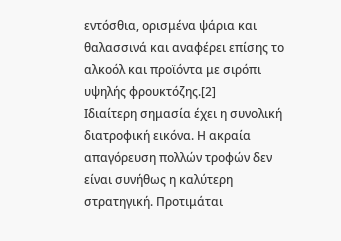εντόσθια, ορισμένα ψάρια και θαλασσινά και αναφέρει επίσης το αλκοόλ και προϊόντα με σιρόπι υψηλής φρουκτόζης.[2]
Ιδιαίτερη σημασία έχει η συνολική διατροφική εικόνα. Η ακραία απαγόρευση πολλών τροφών δεν είναι συνήθως η καλύτερη στρατηγική. Προτιμάται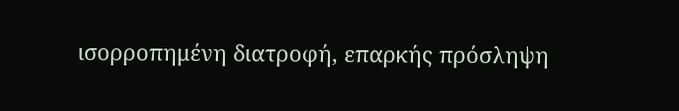ισορροπημένη διατροφή, επαρκής πρόσληψη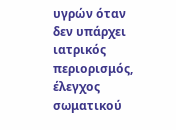υγρών όταν δεν υπάρχει ιατρικός περιορισμός, έλεγχος σωματικού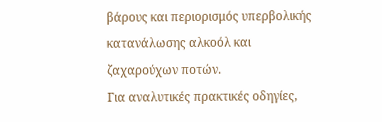βάρους και περιορισμός υπερβολικής κατανάλωσης αλκοόλ και ζαχαρούχων ποτών.
Για αναλυτικές πρακτικές οδηγίες,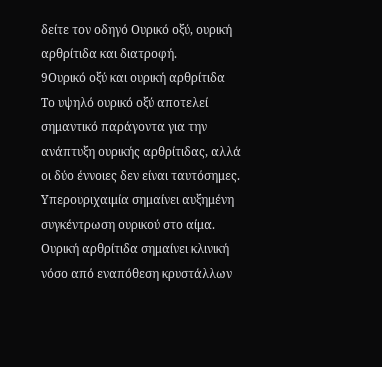δείτε τον οδηγό Ουρικό οξύ, ουρική αρθρίτιδα και διατροφή.
9Ουρικό οξύ και ουρική αρθρίτιδα
Το υψηλό ουρικό οξύ αποτελεί σημαντικό παράγοντα για την ανάπτυξη ουρικής αρθρίτιδας, αλλά οι δύο έννοιες δεν είναι ταυτόσημες. Υπερουριχαιμία σημαίνει αυξημένη συγκέντρωση ουρικού στο αίμα. Ουρική αρθρίτιδα σημαίνει κλινική νόσο από εναπόθεση κρυστάλλων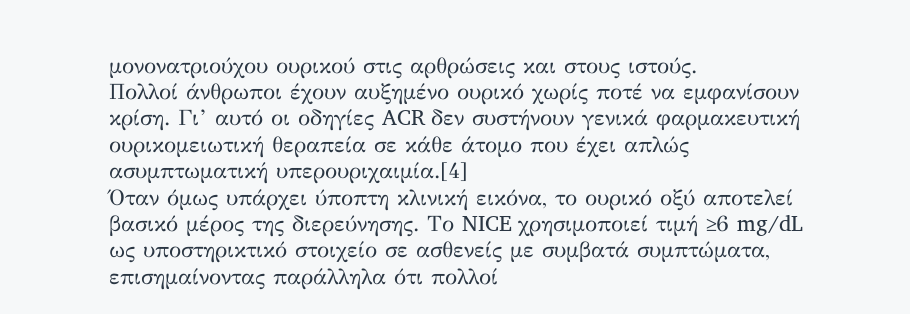μονονατριούχου ουρικού στις αρθρώσεις και στους ιστούς.
Πολλοί άνθρωποι έχουν αυξημένο ουρικό χωρίς ποτέ να εμφανίσουν κρίση. Γι’ αυτό οι οδηγίες ACR δεν συστήνουν γενικά φαρμακευτική ουρικομειωτική θεραπεία σε κάθε άτομο που έχει απλώς ασυμπτωματική υπερουριχαιμία.[4]
Όταν όμως υπάρχει ύποπτη κλινική εικόνα, το ουρικό οξύ αποτελεί βασικό μέρος της διερεύνησης. Το NICE χρησιμοποιεί τιμή ≥6 mg/dL ως υποστηρικτικό στοιχείο σε ασθενείς με συμβατά συμπτώματα, επισημαίνοντας παράλληλα ότι πολλοί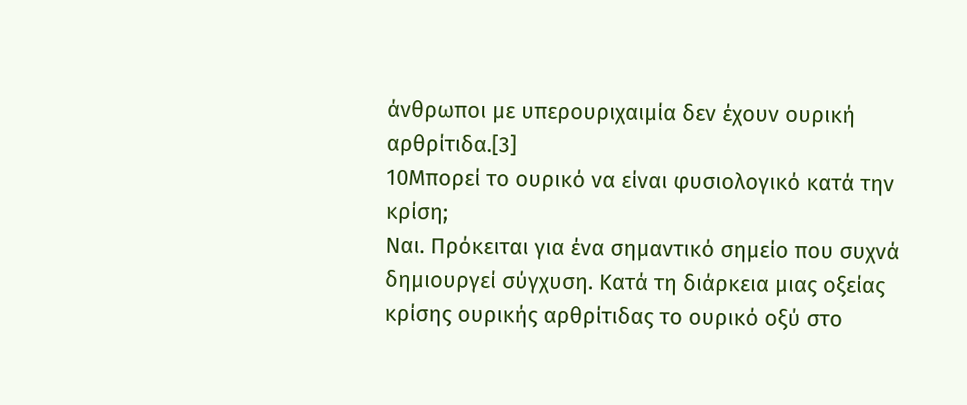άνθρωποι με υπερουριχαιμία δεν έχουν ουρική αρθρίτιδα.[3]
10Μπορεί το ουρικό να είναι φυσιολογικό κατά την κρίση;
Ναι. Πρόκειται για ένα σημαντικό σημείο που συχνά δημιουργεί σύγχυση. Κατά τη διάρκεια μιας οξείας κρίσης ουρικής αρθρίτιδας το ουρικό οξύ στο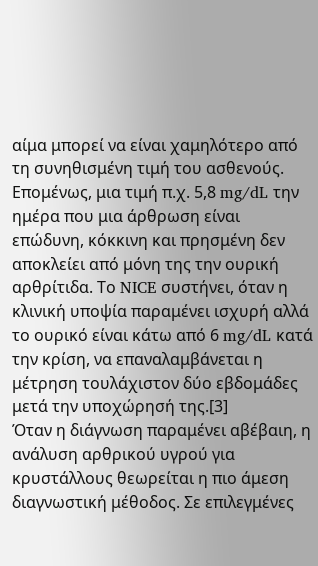αίμα μπορεί να είναι χαμηλότερο από τη συνηθισμένη τιμή του ασθενούς.
Επομένως, μια τιμή π.χ. 5,8 mg/dL την ημέρα που μια άρθρωση είναι επώδυνη, κόκκινη και πρησμένη δεν αποκλείει από μόνη της την ουρική αρθρίτιδα. Το NICE συστήνει, όταν η κλινική υποψία παραμένει ισχυρή αλλά το ουρικό είναι κάτω από 6 mg/dL κατά την κρίση, να επαναλαμβάνεται η μέτρηση τουλάχιστον δύο εβδομάδες μετά την υποχώρησή της.[3]
Όταν η διάγνωση παραμένει αβέβαιη, η ανάλυση αρθρικού υγρού για κρυστάλλους θεωρείται η πιο άμεση διαγνωστική μέθοδος. Σε επιλεγμένες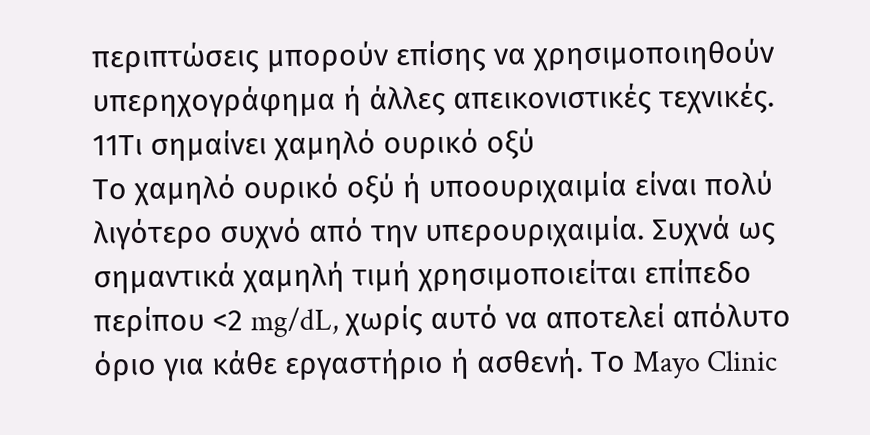περιπτώσεις μπορούν επίσης να χρησιμοποιηθούν υπερηχογράφημα ή άλλες απεικονιστικές τεχνικές.
11Τι σημαίνει χαμηλό ουρικό οξύ
Το χαμηλό ουρικό οξύ ή υποουριχαιμία είναι πολύ λιγότερο συχνό από την υπερουριχαιμία. Συχνά ως σημαντικά χαμηλή τιμή χρησιμοποιείται επίπεδο περίπου <2 mg/dL, χωρίς αυτό να αποτελεί απόλυτο όριο για κάθε εργαστήριο ή ασθενή. Το Mayo Clinic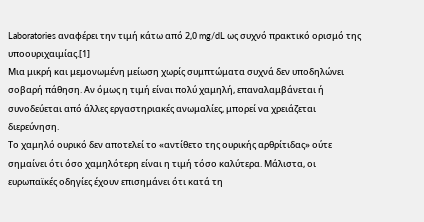Laboratories αναφέρει την τιμή κάτω από 2,0 mg/dL ως συχνό πρακτικό ορισμό της υποουριχαιμίας.[1]
Μια μικρή και μεμονωμένη μείωση χωρίς συμπτώματα συχνά δεν υποδηλώνει σοβαρή πάθηση. Αν όμως η τιμή είναι πολύ χαμηλή, επαναλαμβάνεται ή συνοδεύεται από άλλες εργαστηριακές ανωμαλίες, μπορεί να χρειάζεται διερεύνηση.
Το χαμηλό ουρικό δεν αποτελεί το «αντίθετο της ουρικής αρθρίτιδας» ούτε σημαίνει ότι όσο χαμηλότερη είναι η τιμή τόσο καλύτερα. Μάλιστα, οι ευρωπαϊκές οδηγίες έχουν επισημάνει ότι κατά τη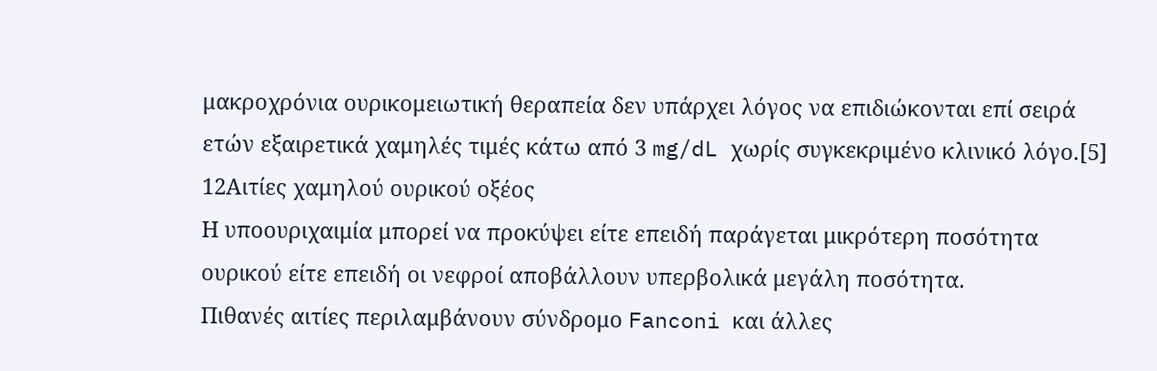μακροχρόνια ουρικομειωτική θεραπεία δεν υπάρχει λόγος να επιδιώκονται επί σειρά ετών εξαιρετικά χαμηλές τιμές κάτω από 3 mg/dL χωρίς συγκεκριμένο κλινικό λόγο.[5]
12Αιτίες χαμηλού ουρικού οξέος
Η υποουριχαιμία μπορεί να προκύψει είτε επειδή παράγεται μικρότερη ποσότητα ουρικού είτε επειδή οι νεφροί αποβάλλουν υπερβολικά μεγάλη ποσότητα.
Πιθανές αιτίες περιλαμβάνουν σύνδρομο Fanconi και άλλες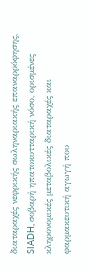διαταραχές νεφρικής σωληναριακής επαναρρόφησης, SIADH, σοβαρή ηπατοκυτταρική νόσο, ορισμένες κληρονομικές μεταβολικές διαταραχές και φαρμακευτική αγωγή που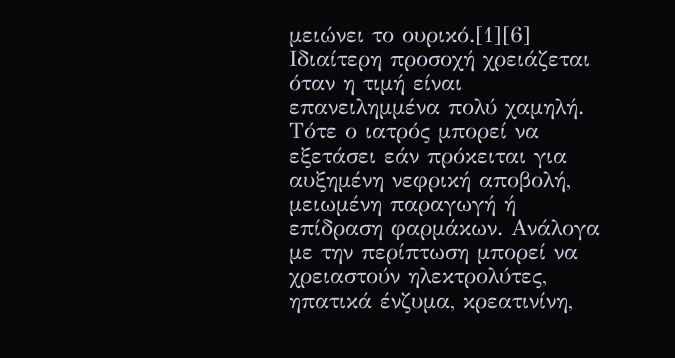μειώνει το ουρικό.[1][6]
Ιδιαίτερη προσοχή χρειάζεται όταν η τιμή είναι επανειλημμένα πολύ χαμηλή. Τότε ο ιατρός μπορεί να εξετάσει εάν πρόκειται για αυξημένη νεφρική αποβολή, μειωμένη παραγωγή ή επίδραση φαρμάκων. Ανάλογα με την περίπτωση μπορεί να χρειαστούν ηλεκτρολύτες, ηπατικά ένζυμα, κρεατινίνη,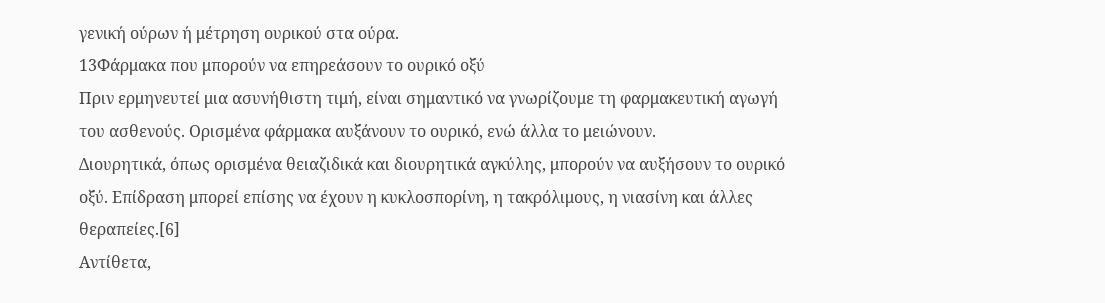γενική ούρων ή μέτρηση ουρικού στα ούρα.
13Φάρμακα που μπορούν να επηρεάσουν το ουρικό οξύ
Πριν ερμηνευτεί μια ασυνήθιστη τιμή, είναι σημαντικό να γνωρίζουμε τη φαρμακευτική αγωγή του ασθενούς. Ορισμένα φάρμακα αυξάνουν το ουρικό, ενώ άλλα το μειώνουν.
Διουρητικά, όπως ορισμένα θειαζιδικά και διουρητικά αγκύλης, μπορούν να αυξήσουν το ουρικό οξύ. Επίδραση μπορεί επίσης να έχουν η κυκλοσπορίνη, η τακρόλιμους, η νιασίνη και άλλες θεραπείες.[6]
Αντίθετα,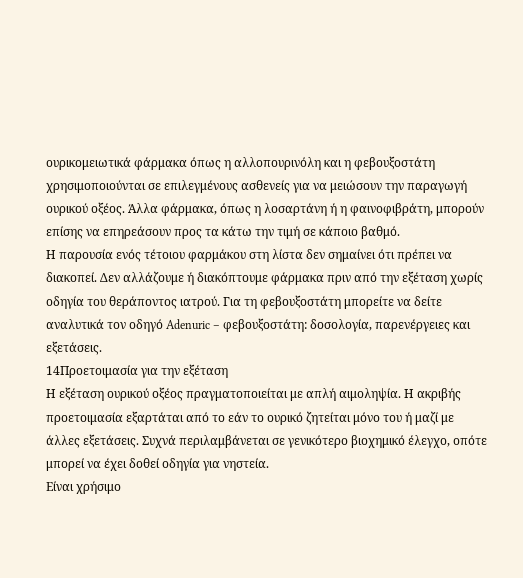ουρικομειωτικά φάρμακα όπως η αλλοπουρινόλη και η φεβουξοστάτη χρησιμοποιούνται σε επιλεγμένους ασθενείς για να μειώσουν την παραγωγή ουρικού οξέος. Άλλα φάρμακα, όπως η λοσαρτάνη ή η φαινοφιβράτη, μπορούν επίσης να επηρεάσουν προς τα κάτω την τιμή σε κάποιο βαθμό.
Η παρουσία ενός τέτοιου φαρμάκου στη λίστα δεν σημαίνει ότι πρέπει να διακοπεί. Δεν αλλάζουμε ή διακόπτουμε φάρμακα πριν από την εξέταση χωρίς οδηγία του θεράποντος ιατρού. Για τη φεβουξοστάτη μπορείτε να δείτε αναλυτικά τον οδηγό Adenuric – φεβουξοστάτη: δοσολογία, παρενέργειες και εξετάσεις.
14Προετοιμασία για την εξέταση
Η εξέταση ουρικού οξέος πραγματοποιείται με απλή αιμοληψία. Η ακριβής προετοιμασία εξαρτάται από το εάν το ουρικό ζητείται μόνο του ή μαζί με άλλες εξετάσεις. Συχνά περιλαμβάνεται σε γενικότερο βιοχημικό έλεγχο, οπότε μπορεί να έχει δοθεί οδηγία για νηστεία.
Είναι χρήσιμο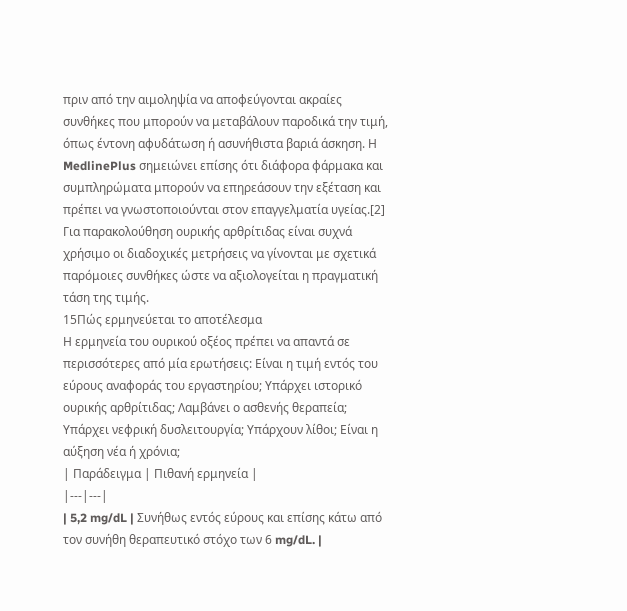πριν από την αιμοληψία να αποφεύγονται ακραίες συνθήκες που μπορούν να μεταβάλουν παροδικά την τιμή, όπως έντονη αφυδάτωση ή ασυνήθιστα βαριά άσκηση. Η MedlinePlus σημειώνει επίσης ότι διάφορα φάρμακα και συμπληρώματα μπορούν να επηρεάσουν την εξέταση και πρέπει να γνωστοποιούνται στον επαγγελματία υγείας.[2]
Για παρακολούθηση ουρικής αρθρίτιδας είναι συχνά χρήσιμο οι διαδοχικές μετρήσεις να γίνονται με σχετικά παρόμοιες συνθήκες ώστε να αξιολογείται η πραγματική τάση της τιμής.
15Πώς ερμηνεύεται το αποτέλεσμα
Η ερμηνεία του ουρικού οξέος πρέπει να απαντά σε περισσότερες από μία ερωτήσεις: Είναι η τιμή εντός του εύρους αναφοράς του εργαστηρίου; Υπάρχει ιστορικό ουρικής αρθρίτιδας; Λαμβάνει ο ασθενής θεραπεία; Υπάρχει νεφρική δυσλειτουργία; Υπάρχουν λίθοι; Είναι η αύξηση νέα ή χρόνια;
| Παράδειγμα | Πιθανή ερμηνεία |
|---|---|
| 5,2 mg/dL | Συνήθως εντός εύρους και επίσης κάτω από τον συνήθη θεραπευτικό στόχο των 6 mg/dL. |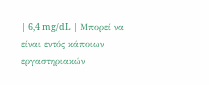| 6,4 mg/dL | Μπορεί να είναι εντός κάποιων εργαστηριακών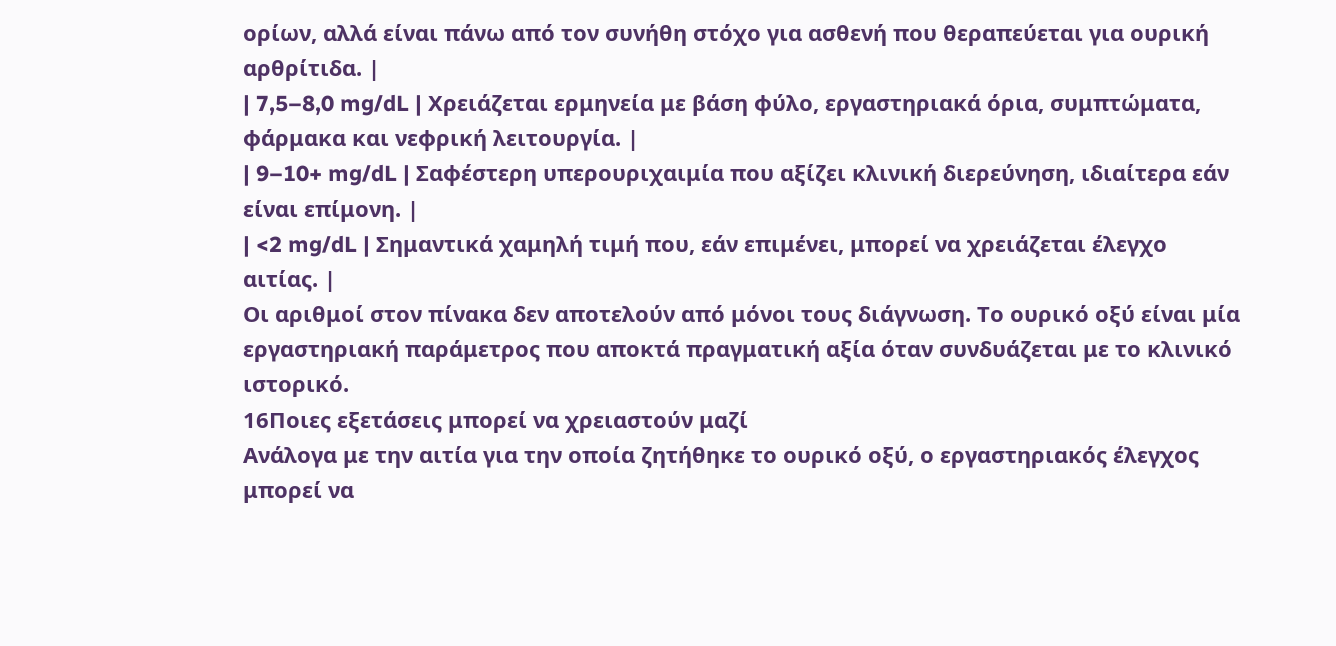ορίων, αλλά είναι πάνω από τον συνήθη στόχο για ασθενή που θεραπεύεται για ουρική αρθρίτιδα. |
| 7,5–8,0 mg/dL | Χρειάζεται ερμηνεία με βάση φύλο, εργαστηριακά όρια, συμπτώματα, φάρμακα και νεφρική λειτουργία. |
| 9–10+ mg/dL | Σαφέστερη υπερουριχαιμία που αξίζει κλινική διερεύνηση, ιδιαίτερα εάν είναι επίμονη. |
| <2 mg/dL | Σημαντικά χαμηλή τιμή που, εάν επιμένει, μπορεί να χρειάζεται έλεγχο αιτίας. |
Οι αριθμοί στον πίνακα δεν αποτελούν από μόνοι τους διάγνωση. Το ουρικό οξύ είναι μία εργαστηριακή παράμετρος που αποκτά πραγματική αξία όταν συνδυάζεται με το κλινικό ιστορικό.
16Ποιες εξετάσεις μπορεί να χρειαστούν μαζί
Ανάλογα με την αιτία για την οποία ζητήθηκε το ουρικό οξύ, ο εργαστηριακός έλεγχος μπορεί να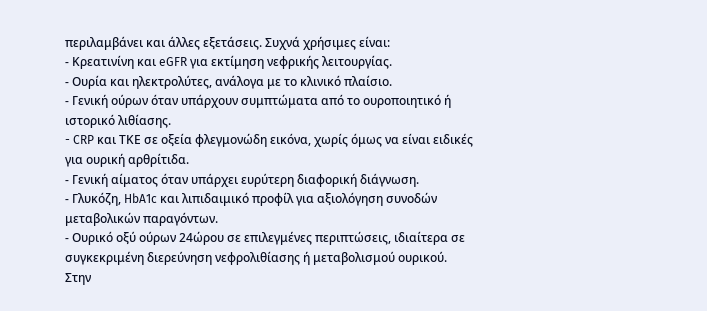περιλαμβάνει και άλλες εξετάσεις. Συχνά χρήσιμες είναι:
- Κρεατινίνη και eGFR για εκτίμηση νεφρικής λειτουργίας.
- Ουρία και ηλεκτρολύτες, ανάλογα με το κλινικό πλαίσιο.
- Γενική ούρων όταν υπάρχουν συμπτώματα από το ουροποιητικό ή ιστορικό λιθίασης.
- CRP και ΤΚΕ σε οξεία φλεγμονώδη εικόνα, χωρίς όμως να είναι ειδικές για ουρική αρθρίτιδα.
- Γενική αίματος όταν υπάρχει ευρύτερη διαφορική διάγνωση.
- Γλυκόζη, HbA1c και λιπιδαιμικό προφίλ για αξιολόγηση συνοδών μεταβολικών παραγόντων.
- Ουρικό οξύ ούρων 24ώρου σε επιλεγμένες περιπτώσεις, ιδιαίτερα σε συγκεκριμένη διερεύνηση νεφρολιθίασης ή μεταβολισμού ουρικού.
Στην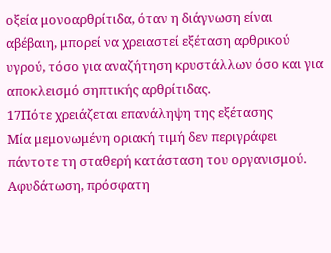οξεία μονοαρθρίτιδα, όταν η διάγνωση είναι αβέβαιη, μπορεί να χρειαστεί εξέταση αρθρικού υγρού, τόσο για αναζήτηση κρυστάλλων όσο και για αποκλεισμό σηπτικής αρθρίτιδας.
17Πότε χρειάζεται επανάληψη της εξέτασης
Μία μεμονωμένη οριακή τιμή δεν περιγράφει πάντοτε τη σταθερή κατάσταση του οργανισμού. Αφυδάτωση, πρόσφατη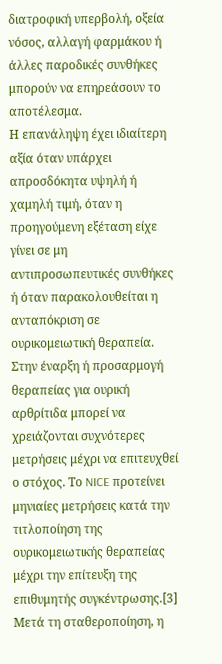διατροφική υπερβολή, οξεία νόσος, αλλαγή φαρμάκου ή άλλες παροδικές συνθήκες μπορούν να επηρεάσουν το αποτέλεσμα.
Η επανάληψη έχει ιδιαίτερη αξία όταν υπάρχει απροσδόκητα υψηλή ή χαμηλή τιμή, όταν η προηγούμενη εξέταση είχε γίνει σε μη αντιπροσωπευτικές συνθήκες ή όταν παρακολουθείται η ανταπόκριση σε ουρικομειωτική θεραπεία.
Στην έναρξη ή προσαρμογή θεραπείας για ουρική αρθρίτιδα μπορεί να χρειάζονται συχνότερες μετρήσεις μέχρι να επιτευχθεί ο στόχος. Το NICE προτείνει μηνιαίες μετρήσεις κατά την τιτλοποίηση της ουρικομειωτικής θεραπείας μέχρι την επίτευξη της επιθυμητής συγκέντρωσης.[3] Μετά τη σταθεροποίηση, η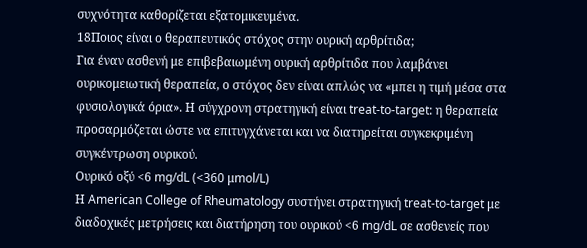συχνότητα καθορίζεται εξατομικευμένα.
18Ποιος είναι ο θεραπευτικός στόχος στην ουρική αρθρίτιδα;
Για έναν ασθενή με επιβεβαιωμένη ουρική αρθρίτιδα που λαμβάνει ουρικομειωτική θεραπεία, ο στόχος δεν είναι απλώς να «μπει η τιμή μέσα στα φυσιολογικά όρια». Η σύγχρονη στρατηγική είναι treat-to-target: η θεραπεία προσαρμόζεται ώστε να επιτυγχάνεται και να διατηρείται συγκεκριμένη συγκέντρωση ουρικού.
Ουρικό οξύ <6 mg/dL (<360 μmol/L)
Η American College of Rheumatology συστήνει στρατηγική treat-to-target με διαδοχικές μετρήσεις και διατήρηση του ουρικού <6 mg/dL σε ασθενείς που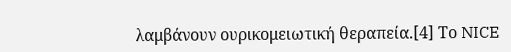λαμβάνουν ουρικομειωτική θεραπεία.[4] Το NICE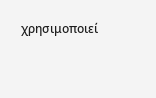χρησιμοποιεί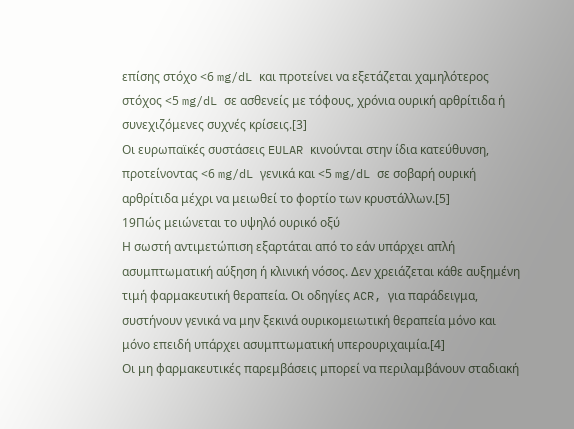επίσης στόχο <6 mg/dL και προτείνει να εξετάζεται χαμηλότερος στόχος <5 mg/dL σε ασθενείς με τόφους, χρόνια ουρική αρθρίτιδα ή συνεχιζόμενες συχνές κρίσεις.[3]
Οι ευρωπαϊκές συστάσεις EULAR κινούνται στην ίδια κατεύθυνση, προτείνοντας <6 mg/dL γενικά και <5 mg/dL σε σοβαρή ουρική αρθρίτιδα μέχρι να μειωθεί το φορτίο των κρυστάλλων.[5]
19Πώς μειώνεται το υψηλό ουρικό οξύ
Η σωστή αντιμετώπιση εξαρτάται από το εάν υπάρχει απλή ασυμπτωματική αύξηση ή κλινική νόσος. Δεν χρειάζεται κάθε αυξημένη τιμή φαρμακευτική θεραπεία. Οι οδηγίες ACR, για παράδειγμα, συστήνουν γενικά να μην ξεκινά ουρικομειωτική θεραπεία μόνο και μόνο επειδή υπάρχει ασυμπτωματική υπερουριχαιμία.[4]
Οι μη φαρμακευτικές παρεμβάσεις μπορεί να περιλαμβάνουν σταδιακή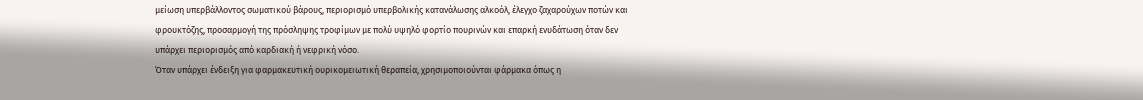μείωση υπερβάλλοντος σωματικού βάρους, περιορισμό υπερβολικής κατανάλωσης αλκοόλ, έλεγχο ζαχαρούχων ποτών και φρουκτόζης, προσαρμογή της πρόσληψης τροφίμων με πολύ υψηλό φορτίο πουρινών και επαρκή ενυδάτωση όταν δεν υπάρχει περιορισμός από καρδιακή ή νεφρική νόσο.
Όταν υπάρχει ένδειξη για φαρμακευτική ουρικομειωτική θεραπεία, χρησιμοποιούνται φάρμακα όπως η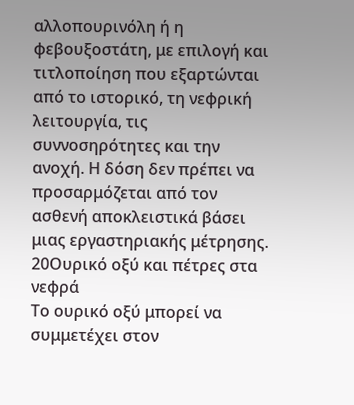αλλοπουρινόλη ή η φεβουξοστάτη, με επιλογή και τιτλοποίηση που εξαρτώνται από το ιστορικό, τη νεφρική λειτουργία, τις συννοσηρότητες και την ανοχή. Η δόση δεν πρέπει να προσαρμόζεται από τον ασθενή αποκλειστικά βάσει μιας εργαστηριακής μέτρησης.
20Ουρικό οξύ και πέτρες στα νεφρά
Το ουρικό οξύ μπορεί να συμμετέχει στον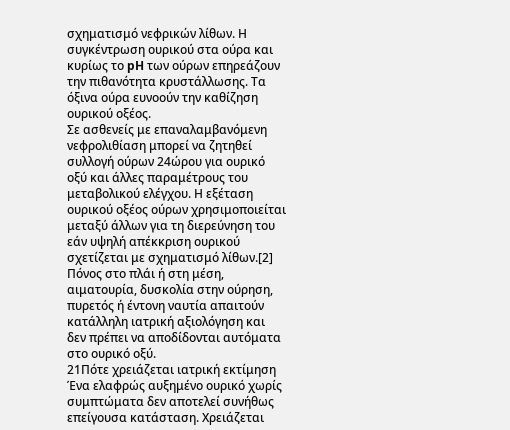σχηματισμό νεφρικών λίθων. Η συγκέντρωση ουρικού στα ούρα και κυρίως το pH των ούρων επηρεάζουν την πιθανότητα κρυστάλλωσης. Τα όξινα ούρα ευνοούν την καθίζηση ουρικού οξέος.
Σε ασθενείς με επαναλαμβανόμενη νεφρολιθίαση μπορεί να ζητηθεί συλλογή ούρων 24ώρου για ουρικό οξύ και άλλες παραμέτρους του μεταβολικού ελέγχου. Η εξέταση ουρικού οξέος ούρων χρησιμοποιείται μεταξύ άλλων για τη διερεύνηση του εάν υψηλή απέκκριση ουρικού σχετίζεται με σχηματισμό λίθων.[2]
Πόνος στο πλάι ή στη μέση, αιματουρία, δυσκολία στην ούρηση, πυρετός ή έντονη ναυτία απαιτούν κατάλληλη ιατρική αξιολόγηση και δεν πρέπει να αποδίδονται αυτόματα στο ουρικό οξύ.
21Πότε χρειάζεται ιατρική εκτίμηση
Ένα ελαφρώς αυξημένο ουρικό χωρίς συμπτώματα δεν αποτελεί συνήθως επείγουσα κατάσταση. Χρειάζεται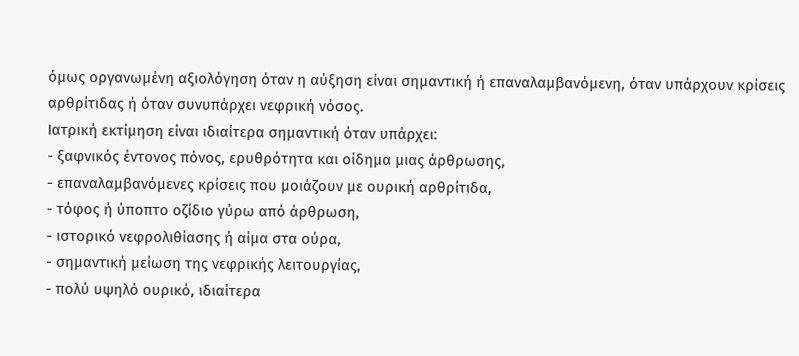όμως οργανωμένη αξιολόγηση όταν η αύξηση είναι σημαντική ή επαναλαμβανόμενη, όταν υπάρχουν κρίσεις αρθρίτιδας ή όταν συνυπάρχει νεφρική νόσος.
Ιατρική εκτίμηση είναι ιδιαίτερα σημαντική όταν υπάρχει:
- ξαφνικός έντονος πόνος, ερυθρότητα και οίδημα μιας άρθρωσης,
- επαναλαμβανόμενες κρίσεις που μοιάζουν με ουρική αρθρίτιδα,
- τόφος ή ύποπτο οζίδιο γύρω από άρθρωση,
- ιστορικό νεφρολιθίασης ή αίμα στα ούρα,
- σημαντική μείωση της νεφρικής λειτουργίας,
- πολύ υψηλό ουρικό, ιδιαίτερα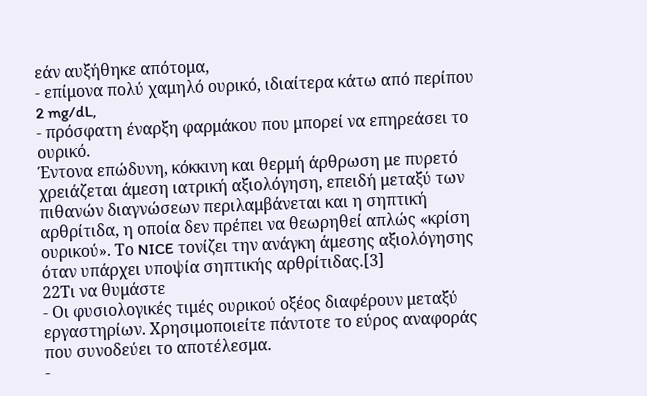εάν αυξήθηκε απότομα,
- επίμονα πολύ χαμηλό ουρικό, ιδιαίτερα κάτω από περίπου 2 mg/dL,
- πρόσφατη έναρξη φαρμάκου που μπορεί να επηρεάσει το ουρικό.
Έντονα επώδυνη, κόκκινη και θερμή άρθρωση με πυρετό χρειάζεται άμεση ιατρική αξιολόγηση, επειδή μεταξύ των πιθανών διαγνώσεων περιλαμβάνεται και η σηπτική αρθρίτιδα, η οποία δεν πρέπει να θεωρηθεί απλώς «κρίση ουρικού». Το NICE τονίζει την ανάγκη άμεσης αξιολόγησης όταν υπάρχει υποψία σηπτικής αρθρίτιδας.[3]
22Τι να θυμάστε
- Οι φυσιολογικές τιμές ουρικού οξέος διαφέρουν μεταξύ εργαστηρίων. Χρησιμοποιείτε πάντοτε το εύρος αναφοράς που συνοδεύει το αποτέλεσμα.
-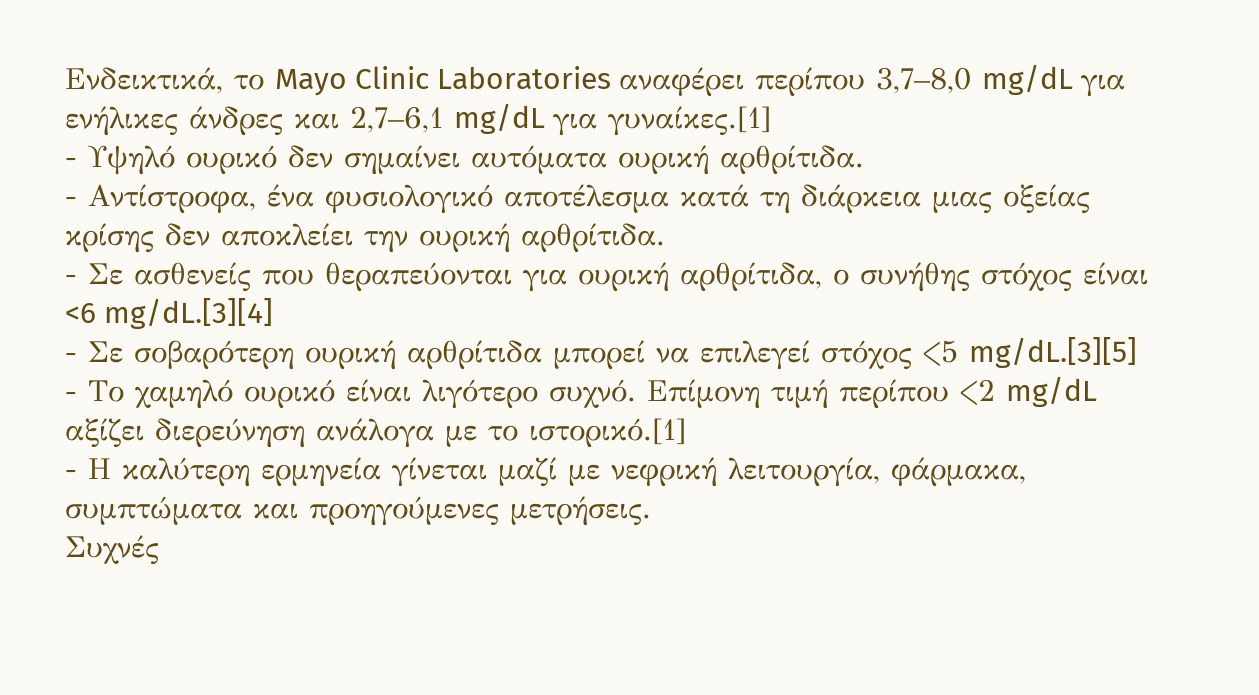Ενδεικτικά, το Mayo Clinic Laboratories αναφέρει περίπου 3,7–8,0 mg/dL για ενήλικες άνδρες και 2,7–6,1 mg/dL για γυναίκες.[1]
- Υψηλό ουρικό δεν σημαίνει αυτόματα ουρική αρθρίτιδα.
- Αντίστροφα, ένα φυσιολογικό αποτέλεσμα κατά τη διάρκεια μιας οξείας κρίσης δεν αποκλείει την ουρική αρθρίτιδα.
- Σε ασθενείς που θεραπεύονται για ουρική αρθρίτιδα, ο συνήθης στόχος είναι <6 mg/dL.[3][4]
- Σε σοβαρότερη ουρική αρθρίτιδα μπορεί να επιλεγεί στόχος <5 mg/dL.[3][5]
- Το χαμηλό ουρικό είναι λιγότερο συχνό. Επίμονη τιμή περίπου <2 mg/dL αξίζει διερεύνηση ανάλογα με το ιστορικό.[1]
- Η καλύτερη ερμηνεία γίνεται μαζί με νεφρική λειτουργία, φάρμακα, συμπτώματα και προηγούμενες μετρήσεις.
Συχνές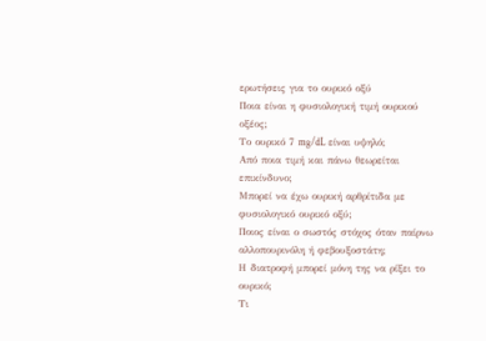ερωτήσεις για το ουρικό οξύ
Ποια είναι η φυσιολογική τιμή ουρικού οξέος;
Το ουρικό 7 mg/dL είναι υψηλό;
Από ποια τιμή και πάνω θεωρείται επικίνδυνο;
Μπορεί να έχω ουρική αρθρίτιδα με φυσιολογικό ουρικό οξύ;
Ποιος είναι ο σωστός στόχος όταν παίρνω αλλοπουρινόλη ή φεβουξοστάτη;
Η διατροφή μπορεί μόνη της να ρίξει το ουρικό;
Τι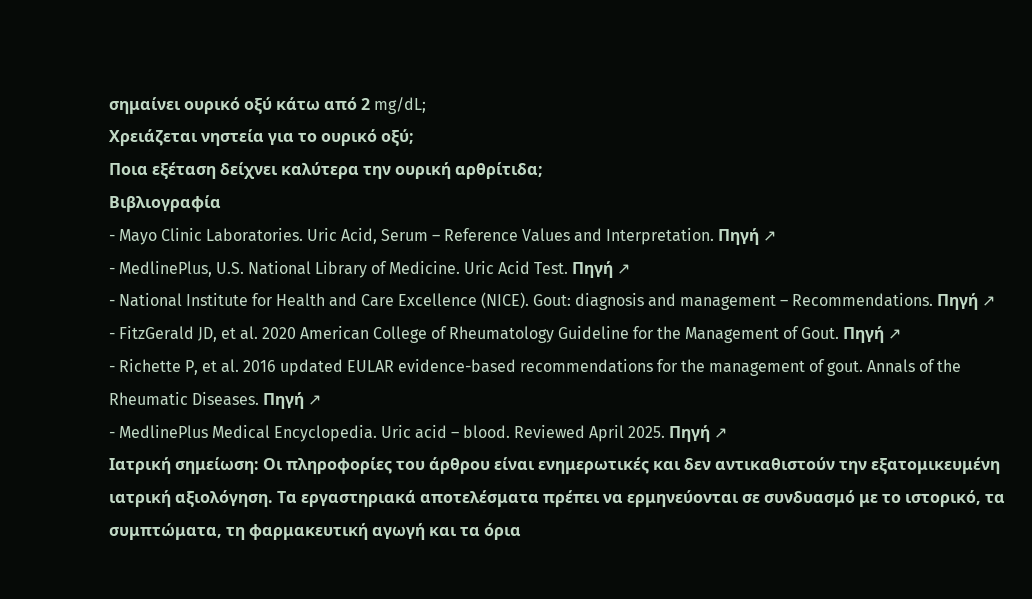σημαίνει ουρικό οξύ κάτω από 2 mg/dL;
Χρειάζεται νηστεία για το ουρικό οξύ;
Ποια εξέταση δείχνει καλύτερα την ουρική αρθρίτιδα;
Βιβλιογραφία
- Mayo Clinic Laboratories. Uric Acid, Serum – Reference Values and Interpretation. Πηγή ↗
- MedlinePlus, U.S. National Library of Medicine. Uric Acid Test. Πηγή ↗
- National Institute for Health and Care Excellence (NICE). Gout: diagnosis and management – Recommendations. Πηγή ↗
- FitzGerald JD, et al. 2020 American College of Rheumatology Guideline for the Management of Gout. Πηγή ↗
- Richette P, et al. 2016 updated EULAR evidence-based recommendations for the management of gout. Annals of the Rheumatic Diseases. Πηγή ↗
- MedlinePlus Medical Encyclopedia. Uric acid – blood. Reviewed April 2025. Πηγή ↗
Ιατρική σημείωση: Οι πληροφορίες του άρθρου είναι ενημερωτικές και δεν αντικαθιστούν την εξατομικευμένη ιατρική αξιολόγηση. Τα εργαστηριακά αποτελέσματα πρέπει να ερμηνεύονται σε συνδυασμό με το ιστορικό, τα συμπτώματα, τη φαρμακευτική αγωγή και τα όρια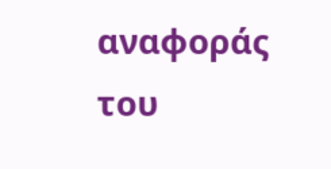αναφοράς του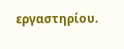εργαστηρίου.